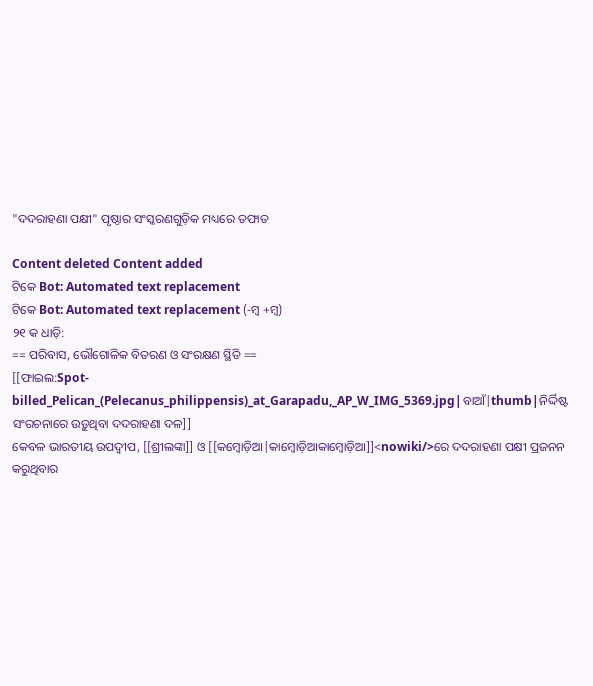"ଦଦରାହଣା ପକ୍ଷୀ" ପୃଷ୍ଠାର ସଂସ୍କରଣ‌ଗୁଡ଼ିକ ମଧ୍ୟରେ ତଫାତ

Content deleted Content added
ଟିକେ Bot: Automated text replacement
ଟିକେ Bot: Automated text replacement (-ମ୍ୱ +ମ୍ବ)
୨୧ କ ଧାଡ଼ି:
== ପରିବାସ, ଭୌଗୋଳିକ ବିତରଣ ଓ ସଂରକ୍ଷଣ ସ୍ଥିତି ==
[[ଫାଇଲ:Spot-billed_Pelican_(Pelecanus_philippensis)_at_Garapadu,_AP_W_IMG_5369.jpg|ବାଆଁ|thumb|ନିର୍ଦ୍ଦିଷ୍ଟ ସଂରଚନାରେ ଉଡ଼ୁଥିବା ଦଦରାହଣା ଦଳ]]
କେବଳ ଭାରତୀୟ ଉପଦ୍ୱୀପ, [[ଶ୍ରୀଲଙ୍କା]] ଓ [[କମ୍ବୋଡ଼ିଆ|କାମ୍ୱୋଡ଼ିଆକାମ୍ବୋଡ଼ିଆ]]<nowiki/>ରେ ଦଦରାହଣା ପକ୍ଷୀ ପ୍ରଜନନ କରୁଥିବାର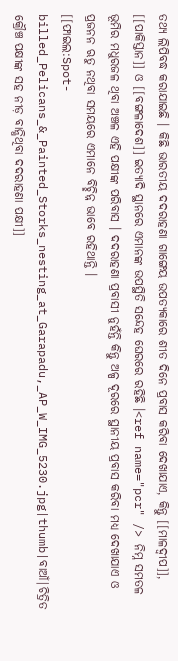ତଥ୍ୟ ଲିପିବଦ୍ଧ କରାଯାଇଛି । କିଛି ଭାରତୀୟ ଦଦରାହଣା ଗାଙ୍ଗେୟ ଉପତ୍ୟକାରେ ଶୀତ ଦିନେ ପ୍ରବାସ କରିବା ଦେଖାଯାଏ, କିନ୍ତୁ [[ମାଳଦ୍ୱୀପ]], [[ପାକିସ୍ତାନ]] ଓ [[ବଙ୍ଗଳାଦେଶ]] ଇତ୍ୟାଦି ସ୍ଥାନରେ ଏମାନଙ୍କ ଉପସ୍ଥିତି ସନ୍ଦେହ ଘେରରେ ରହିଛି ।<ref name="pcr" /> ନିମ୍ନ ସମତଳ ଭୂମିର ମଧୁରଜଳ ଥିବା ଅଞ୍ଚଳ ଏହି ପକ୍ଷୀଙ୍କ ପରିବାସ । ଦଦରାହଣା ପ୍ରବାସୀ ନୁହଁନ୍ତି କିନ୍ତୁ ଅଳ୍ପ ଦୂରରେ ସ୍ଥାନୀୟ ପ୍ରବାସ କରିବା ମଧ୍ୟ ଦେଖାଯାଏ ଓ ପ୍ରଜନନ ଋତୁ ନଥିବା ସମୟରେ ଏମାନେ ବିଚ୍ଛିନ୍ନ ଭାବେ ରହିଥାନ୍ତି ।
[[ଫାଇଲ:Spot-billed_Pelicans_&_Painted_Storks_nesting_at_Garapadu,_AP_W_IMG_5230.jpg|thumb|ବାଆଁ|ଚିତ୍ରିତ କ୍ରୌଞ୍ଚ ପକ୍ଷୀଙ୍କ ସହ ନୀଡ଼ ବାନ୍ଧିଥିବା ଦଦରାହଣା ପକ୍ଷୀ]]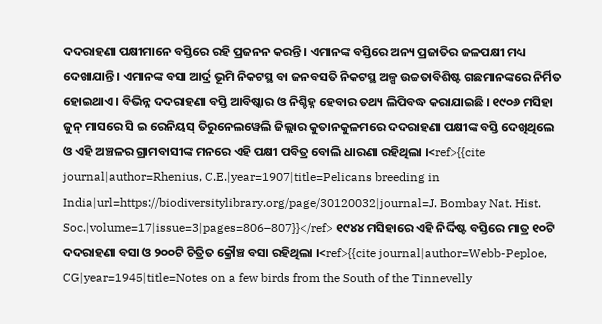ଦଦରାହଣା ପକ୍ଷୀମାନେ ବସ୍ତିରେ ରହି ପ୍ରଜନନ କରନ୍ତି । ଏମାନଙ୍କ ବସ୍ତିରେ ଅନ୍ୟ ପ୍ରଜାତିର ଜଳପକ୍ଷୀ ମଧ୍ୟ ଦେଖାଯାନ୍ତି । ଏମାନଙ୍କ ବସା ଆର୍ଦ୍ର ଭୂମି ନିକଟସ୍ଥ ବା ଜନବସତି ନିକଟସ୍ଥ ଅଳ୍ପ ଉଚ୍ଚତାବିଶିଷ୍ଟ ଗଛମାନଙ୍କରେ ନିର୍ମିତ ହୋଇଥାଏ । ବିଭିନ୍ନ ଦଦରାହଣା ବସ୍ତି ଆବିଷ୍କାର ଓ ନିଶ୍ଚିହ୍ନ ହେବାର ତଥ୍ୟ ଲିପିବଦ୍ଧ କରାଯାଇଛି । ୧୯୦୬ ମସିହା ଜୁନ୍ ମାସରେ ସି ଇ ରେନିୟସ୍ ତିରୁନେଲୱେଲି ଜିଲ୍ଲାର କୁତାନକୁଳମରେ ଦଦରାହଣା ପକ୍ଷୀଙ୍କ ବସ୍ତି ଦେଖିଥିଲେ ଓ ଏହି ଅଞ୍ଚଳର ଗ୍ରାମବାସୀଙ୍କ ମନରେ ଏହି ପକ୍ଷୀ ପବିତ୍ର ବୋଲି ଧାରଣା ରହିଥିଲା ।<ref>{{cite journal|author=Rhenius, C.E.|year=1907|title=Pelicans breeding in India|url=https://biodiversitylibrary.org/page/30120032|journal=J. Bombay Nat. Hist. Soc.|volume=17|issue=3|pages=806–807}}</ref> ୧୯୪୪ ମସିହାରେ ଏହି ନିର୍ଦ୍ଦିଷ୍ଟ ବସ୍ତିରେ ମାତ୍ର ୧୦ଟି ଦଦରାହଣା ବସା ଓ ୨୦୦ଟି ଚିତ୍ରିତ କ୍ରୌଞ୍ଚ ବସା ରହିଥିଲା ।<ref>{{cite journal|author=Webb-Peploe, CG|year=1945|title=Notes on a few birds from the South of the Tinnevelly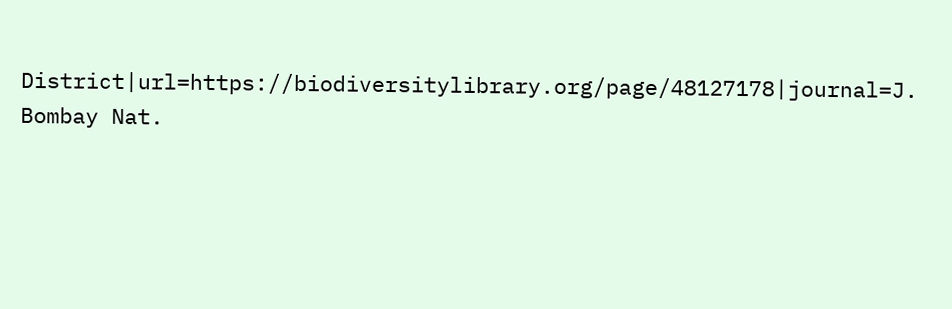District|url=https://biodiversitylibrary.org/page/48127178|journal=J. Bombay Nat.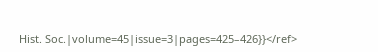Hist. Soc.|volume=45|issue=3|pages=425–426}}</ref>